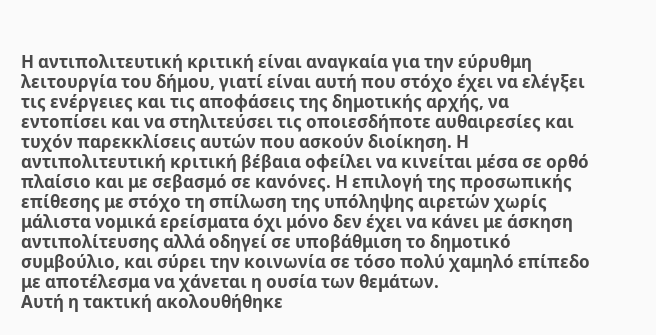Η αντιπολιτευτική κριτική είναι αναγκαία για την εύρυθμη λειτουργία του δήμου, γιατί είναι αυτή που στόχο έχει να ελέγξει τις ενέργειες και τις αποφάσεις της δημοτικής αρχής, να εντοπίσει και να στηλιτεύσει τις οποιεσδήποτε αυθαιρεσίες και τυχόν παρεκκλίσεις αυτών που ασκούν διοίκηση. Η αντιπολιτευτική κριτική βέβαια οφείλει να κινείται μέσα σε ορθό πλαίσιο και με σεβασμό σε κανόνες. Η επιλογή της προσωπικής επίθεσης με στόχο τη σπίλωση της υπόληψης αιρετών χωρίς μάλιστα νομικά ερείσματα όχι μόνο δεν έχει να κάνει με άσκηση αντιπολίτευσης αλλά οδηγεί σε υποβάθμιση το δημοτικό συμβούλιο, και σύρει την κοινωνία σε τόσο πολύ χαμηλό επίπεδο με αποτέλεσμα να χάνεται η ουσία των θεμάτων.
Αυτή η τακτική ακολουθήθηκε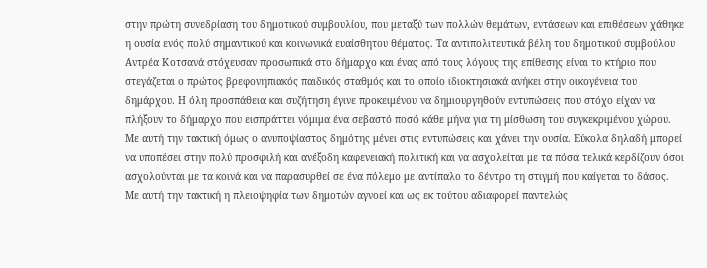στην πρώτη συνεδρίαση του δημοτικού συμβουλίου, που μεταξύ των πολλών θεμάτων, εντάσεων και επιθέσεων χάθηκε η ουσία ενός πολύ σημαντικού και κοινωνικά ευαίσθητου θέματος. Τα αντιπολιτευτικά βέλη του δημοτικού συμβούλου Αντρέα Κοτσανά στόχευσαν προσωπικά στο δήμαρχο και ένας από τους λόγους της επίθεσης είναι το κτήριο που στεγάζεται ο πρώτος βρεφονηπιακός παιδικός σταθμός και το οποίο ιδιοκτησιακά ανήκει στην οικογένεια του δημάρχου. Η όλη προσπάθεια και συζήτηση έγινε προκειμένου να δημιουργηθούν εντυπώσεις που στόχο είχαν να πλήξουν το δήμαρχο που εισπράττει νόμιμα ένα σεβαστό ποσό κάθε μήνα για τη μίσθωση του συγκεκριμένου χώρου.
Με αυτή την τακτική όμως ο ανυποψίαστος δημότης μένει στις εντυπώσεις και χάνει την ουσία. Εύκολα δηλαδή μπορεί να υποπέσει στην πολύ προσφιλή και ανέξοδη καφενειακή πολιτική και να ασχολείται με τα πόσα τελικά κερδίζουν όσοι ασχολούνται με τα κοινά και να παρασυρθεί σε ένα πόλεμο με αντίπαλο το δέντρο τη στιγμή που καίγεται το δάσος.
Με αυτή την τακτική η πλειοψηφία των δημοτών αγνοεί και ως εκ τούτου αδιαφορεί παντελώς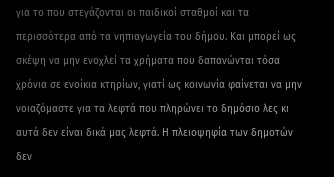για το που στεγάζονται οι παιδικοί σταθμοί και τα περισσότερα από τα νηπιαγωγεία του δήμου. Και μπορεί ως σκέψη να μην ενοχλεί τα χρήματα που δαπανώνται τόσα χρόνια σε ενοίκια κτηρίων, γιατί ως κοινωνία φαίνεται να μην νοιαζόμαστε για τα λεφτά που πληρώνει το δημόσιο λες κι αυτά δεν είναι δικά μας λεφτά. Η πλειοψηφία των δημοτών δεν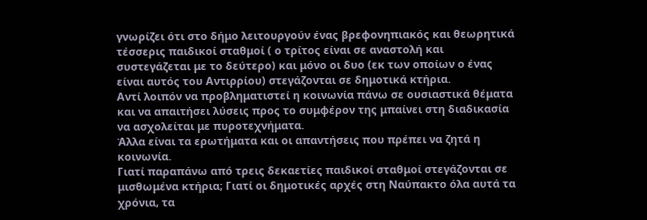γνωρίζει ότι στο δήμο λειτουργούν ένας βρεφονηπιακός και θεωρητικά τέσσερις παιδικοί σταθμοί ( ο τρίτος είναι σε αναστολή και συστεγάζεται με το δεύτερο) και μόνο οι δυο (εκ των οποίων ο ένας είναι αυτός του Αντιρρίου) στεγάζονται σε δημοτικά κτήρια.
Αντί λοιπόν να προβληματιστεί η κοινωνία πάνω σε ουσιαστικά θέματα και να απαιτήσει λύσεις προς το συμφέρον της μπαίνει στη διαδικασία να ασχολείται με πυροτεχνήματα.
Άλλα είναι τα ερωτήματα και οι απαντήσεις που πρέπει να ζητά η κοινωνία.
Γιατί παραπάνω από τρεις δεκαετίες παιδικοί σταθμοί στεγάζονται σε μισθωμένα κτήρια; Γιατί οι δημοτικές αρχές στη Ναύπακτο όλα αυτά τα χρόνια, τα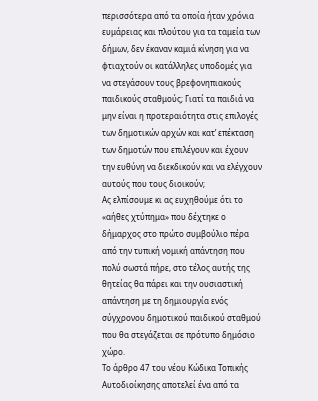περισσότερα από τα οποία ήταν χρόνια ευμάρειας και πλούτου για τα ταμεία των δήμων, δεν έκαναν καμιά κίνηση για να φτιαχτούν οι κατάλληλες υποδομές για να στεγάσουν τους βρεφονηπιακούς παιδικούς σταθμούς; Γιατί τα παιδιά να μην είναι η προτεραιότητα στις επιλογές των δημοτικών αρχών και κατ’ επέκταση των δημοτών που επιλέγουν και έχουν την ευθύνη να διεκδικούν και να ελέγχουν αυτούς που τους διοικούν;
Ας ελπίσουμε κι ας ευχηθούμε ότι το «αήθες χτύπημα» που δέχτηκε ο δήμαρχος στο πρώτο συμβούλιο πέρα από την τυπική νομική απάντηση που πολύ σωστά πήρε, στο τέλος αυτής της θητείας θα πάρει και την ουσιαστική απάντηση με τη δημιουργία ενός σύγχρονου δημοτικού παιδικού σταθμού που θα στεγάζεται σε πρότυπο δημόσιο χώρο.
Το άρθρο 47 του νέου Κώδικα Τοπικής Αυτοδιοίκησης αποτελεί ένα από τα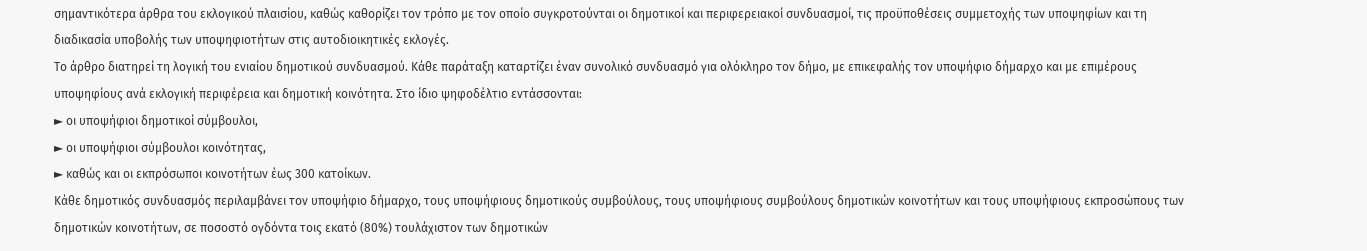σημαντικότερα άρθρα του εκλογικού πλαισίου, καθώς καθορίζει τον τρόπο με τον οποίο συγκροτούνται οι δημοτικοί και περιφερειακοί συνδυασμοί, τις προϋποθέσεις συμμετοχής των υποψηφίων και τη διαδικασία υποβολής των υποψηφιοτήτων στις αυτοδιοικητικές εκλογές.
Το άρθρο διατηρεί τη λογική του ενιαίου δημοτικού συνδυασμού. Κάθε παράταξη καταρτίζει έναν συνολικό συνδυασμό για ολόκληρο τον δήμο, με επικεφαλής τον υποψήφιο δήμαρχο και με επιμέρους υποψηφίους ανά εκλογική περιφέρεια και δημοτική κοινότητα. Στο ίδιο ψηφοδέλτιο εντάσσονται:
► οι υποψήφιοι δημοτικοί σύμβουλοι,
► οι υποψήφιοι σύμβουλοι κοινότητας,
► καθώς και οι εκπρόσωποι κοινοτήτων έως 300 κατοίκων.
Κάθε δημοτικός συνδυασμός περιλαμβάνει τον υποψήφιο δήμαρχο, τους υποψήφιους δημοτικούς συμβούλους, τους υποψήφιους συμβούλους δημοτικών κοινοτήτων και τους υποψήφιους εκπροσώπους των δημοτικών κοινοτήτων, σε ποσοστό ογδόντα τοις εκατό (80%) τουλάχιστον των δημοτικών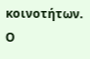κοινοτήτων.
Ο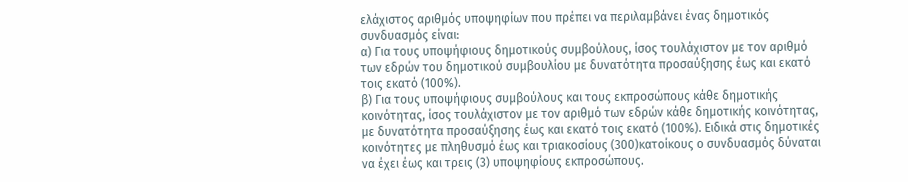ελάχιστος αριθμός υποψηφίων που πρέπει να περιλαμβάνει ένας δημοτικός συνδυασμός είναι:
α) Για τους υποψήφιους δημοτικούς συμβούλους, ίσος τουλάχιστον με τον αριθμό των εδρών του δημοτικού συμβουλίου με δυνατότητα προσαύξησης έως και εκατό τοις εκατό (100%).
β) Για τους υποψήφιους συμβούλους και τους εκπροσώπους κάθε δημοτικής κοινότητας, ίσος τουλάχιστον με τον αριθμό των εδρών κάθε δημοτικής κοινότητας, με δυνατότητα προσαύξησης έως και εκατό τοις εκατό (100%). Ειδικά στις δημοτικές κοινότητες με πληθυσμό έως και τριακοσίους (300)κατοίκους ο συνδυασμός δύναται να έχει έως και τρεις (3) υποψηφίους εκπροσώπους.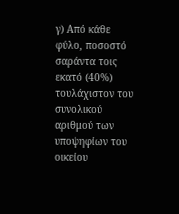γ) Από κάθε φύλο, ποσοστό σαράντα τοις εκατό (40%) τουλάχιστον του συνολικού αριθμού των υποψηφίων του οικείου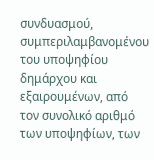συνδυασμού, συμπεριλαμβανομένου του υποψηφίου δημάρχου και εξαιρουμένων, από τον συνολικό αριθμό των υποψηφίων, των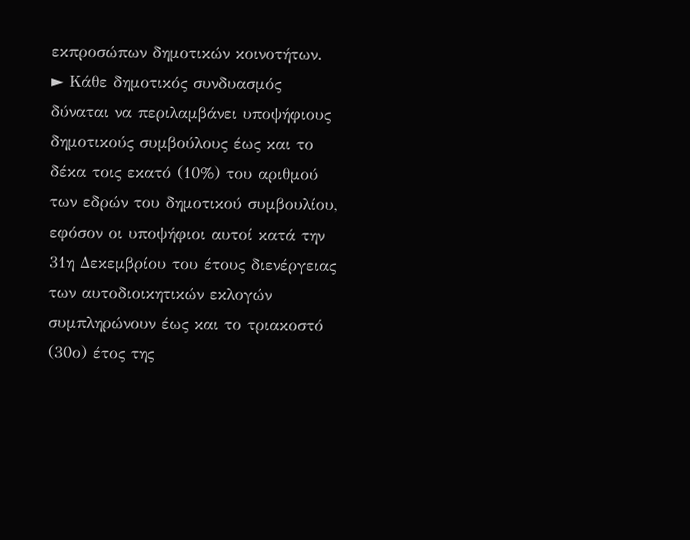εκπροσώπων δημοτικών κοινοτήτων.
► Κάθε δημοτικός συνδυασμός δύναται να περιλαμβάνει υποψήφιους δημοτικούς συμβούλους έως και το δέκα τοις εκατό (10%) του αριθμού των εδρών του δημοτικού συμβουλίου, εφόσον οι υποψήφιοι αυτοί κατά την 31η Δεκεμβρίου του έτους διενέργειας των αυτοδιοικητικών εκλογών συμπληρώνουν έως και το τριακοστό (30ο) έτος της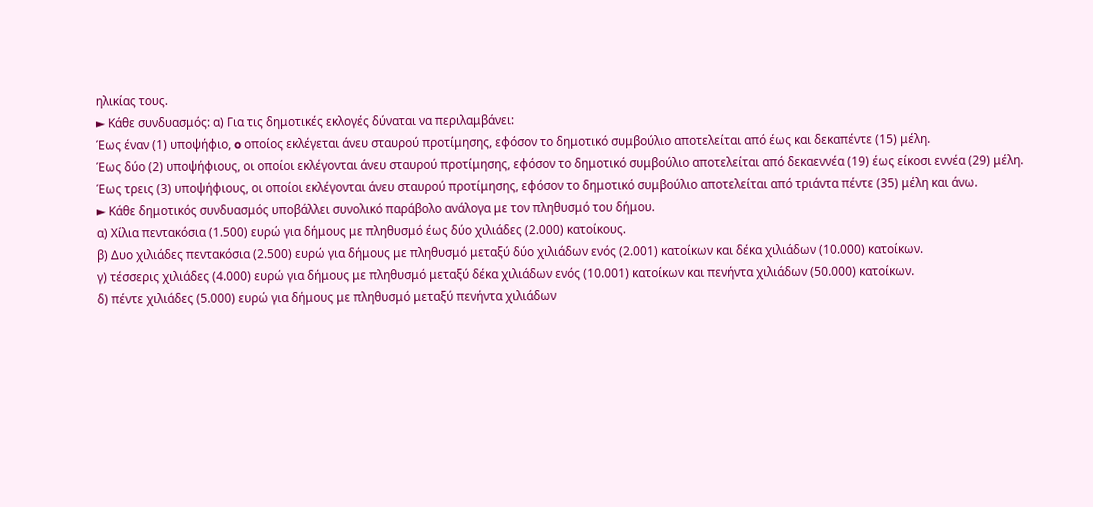ηλικίας τους.
► Κάθε συνδυασμός: α) Για τις δημοτικές εκλογές δύναται να περιλαμβάνει:
Έως έναν (1) υποψήφιο, o οποίος εκλέγεται άνευ σταυρού προτίμησης, εφόσον το δημοτικό συμβούλιο αποτελείται από έως και δεκαπέντε (15) μέλη.
Έως δύο (2) υποψήφιους, οι οποίοι εκλέγονται άνευ σταυρού προτίμησης, εφόσον το δημοτικό συμβούλιο αποτελείται από δεκαεννέα (19) έως είκοσι εννέα (29) μέλη.
Έως τρεις (3) υποψήφιους, οι οποίοι εκλέγονται άνευ σταυρού προτίμησης, εφόσον το δημοτικό συμβούλιο αποτελείται από τριάντα πέντε (35) μέλη και άνω.
► Κάθε δημοτικός συνδυασμός υποβάλλει συνολικό παράβολο ανάλογα με τον πληθυσμό του δήμου.
α) Χίλια πεντακόσια (1.500) ευρώ για δήμους με πληθυσμό έως δύο χιλιάδες (2.000) κατοίκους.
β) Δυο χιλιάδες πεντακόσια (2.500) ευρώ για δήμους με πληθυσμό μεταξύ δύο χιλιάδων ενός (2.001) κατοίκων και δέκα χιλιάδων (10.000) κατοίκων.
γ) τέσσερις χιλιάδες (4.000) ευρώ για δήμους με πληθυσμό μεταξύ δέκα χιλιάδων ενός (10.001) κατοίκων και πενήντα χιλιάδων (50.000) κατοίκων.
δ) πέντε χιλιάδες (5.000) ευρώ για δήμους με πληθυσμό μεταξύ πενήντα χιλιάδων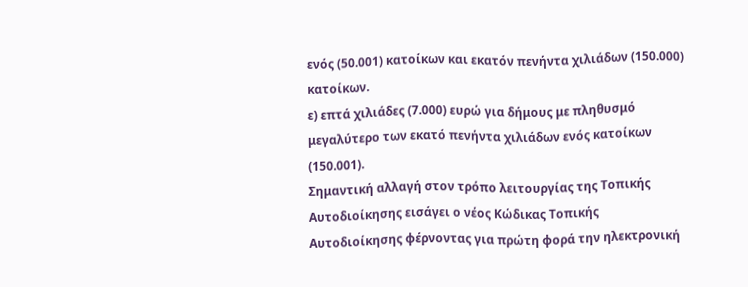ενός (50.001) κατοίκων και εκατόν πενήντα χιλιάδων (150.000) κατοίκων.
ε) επτά χιλιάδες (7.000) ευρώ για δήμους με πληθυσμό μεγαλύτερο των εκατό πενήντα χιλιάδων ενός κατοίκων (150.001).
Σημαντική αλλαγή στον τρόπο λειτουργίας της Τοπικής Αυτοδιοίκησης εισάγει ο νέος Κώδικας Τοπικής Αυτοδιοίκησης φέρνοντας για πρώτη φορά την ηλεκτρονική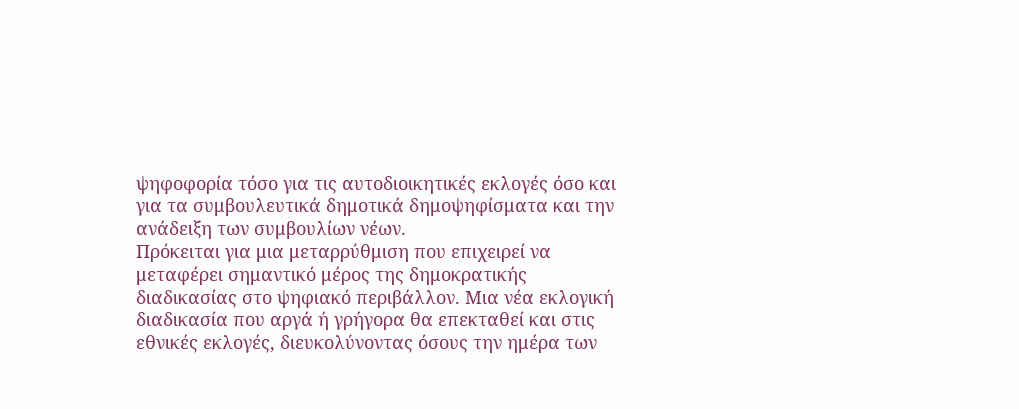ψηφοφορία τόσο για τις αυτοδιοικητικές εκλογές όσο και για τα συμβουλευτικά δημοτικά δημοψηφίσματα και την ανάδειξη των συμβουλίων νέων.
Πρόκειται για μια μεταρρύθμιση που επιχειρεί να μεταφέρει σημαντικό μέρος της δημοκρατικής διαδικασίας στο ψηφιακό περιβάλλον. Μια νέα εκλογική διαδικασία που αργά ή γρήγορα θα επεκταθεί και στις εθνικές εκλογές, διευκολύνοντας όσους την ημέρα των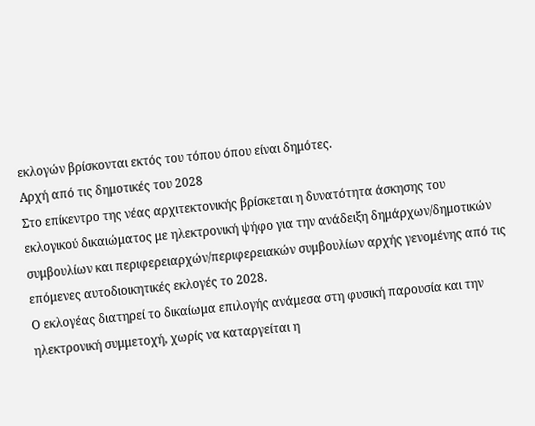εκλογών βρίσκονται εκτός του τόπου όπου είναι δημότες.
Αρχή από τις δημοτικές του 2028
Στο επίκεντρο της νέας αρχιτεκτονικής βρίσκεται η δυνατότητα άσκησης του εκλογικού δικαιώματος με ηλεκτρονική ψήφο για την ανάδειξη δημάρχων/δημοτικών συμβουλίων και περιφερειαρχών/περιφερειακών συμβουλίων αρχής γενομένης από τις επόμενες αυτοδιοικητικές εκλογές το 2028.
Ο εκλογέας διατηρεί το δικαίωμα επιλογής ανάμεσα στη φυσική παρουσία και την ηλεκτρονική συμμετοχή, χωρίς να καταργείται η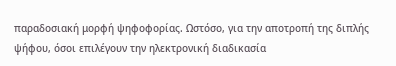παραδοσιακή μορφή ψηφοφορίας. Ωστόσο, για την αποτροπή της διπλής ψήφου, όσοι επιλέγουν την ηλεκτρονική διαδικασία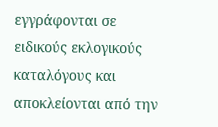εγγράφονται σε ειδικούς εκλογικούς καταλόγους και αποκλείονται από την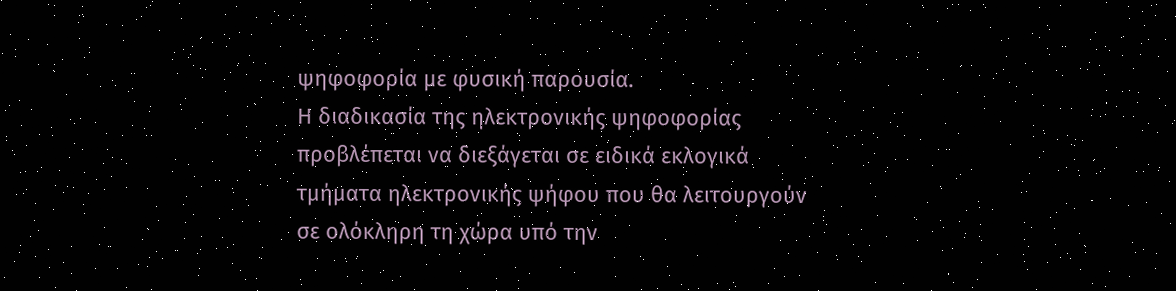ψηφοφορία με φυσική παρουσία.
Η διαδικασία της ηλεκτρονικής ψηφοφορίας προβλέπεται να διεξάγεται σε ειδικά εκλογικά τμήματα ηλεκτρονικής ψήφου που θα λειτουργούν σε ολόκληρη τη χώρα υπό την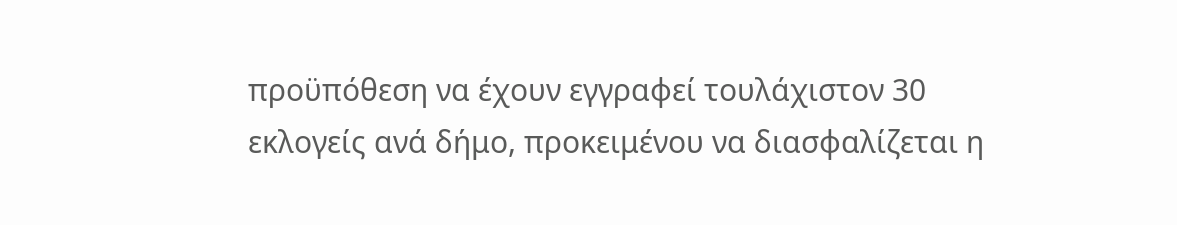προϋπόθεση να έχουν εγγραφεί τουλάχιστον 30 εκλογείς ανά δήμο, προκειμένου να διασφαλίζεται η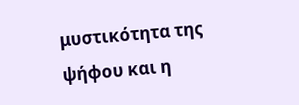μυστικότητα της ψήφου και η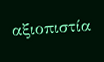αξιοπιστία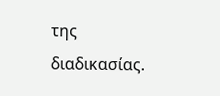της διαδικασίας.